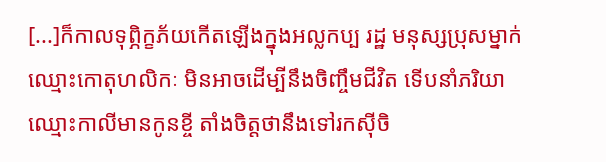[...]ក៏កាលទុព្ភិក្ខភ័យកើតឡើងក្នុងអល្លកប្ប រដ្ឋ មនុស្សប្រុសម្នាក់ឈ្មោះកោតុហលិកៈ មិនអាចដើម្បីនឹងចិញ្ចឹមជីវិត ទើបនាំភរិយាឈ្មោះកាលីមានកូនខ្ចី តាំងចិត្តថានឹងទៅរកស៊ីចិ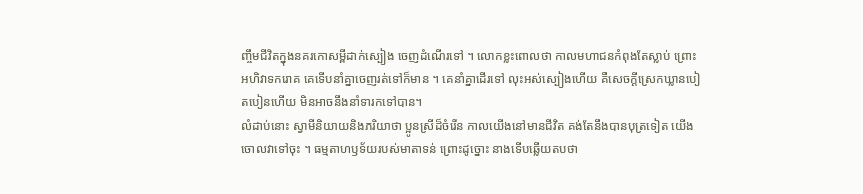ញ្ចឹមជីវិតក្នុងនគរកោសម្ពីដាក់ស្បៀង ចេញដំណើរទៅ ។ លោកខ្លះពោលថា កាលមហាជនកំពុងតែស្លាប់ ព្រោះអហិវាទករោគ គេទើបនាំគ្នាចេញរត់ទៅក៏មាន ។ គេនាំគ្នាដើរទៅ លុះអស់ស្បៀងហើយ គឺសេចក្ដីស្រេកឃ្លានបៀតបៀនហើយ មិនអាចនឹងនាំទារកទៅបាន។
លំដាប់នោះ ស្វាមីនិយាយនិងភរិយាថា ប្អូនស្រីដ៏ចំរើន កាលយើងនៅមានជីវិត គង់តែនឹងបានបុត្រទៀត យើងចោលវាទៅចុះ ។ ធម្មតាហឫទ័យរបស់មាតាទន់ ព្រោះដូច្នោះ នាងទើបឆ្លើយតបថា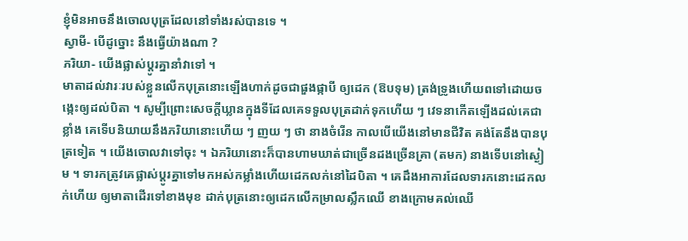ខ្ញុំមិនអាចនឹងចោលបុត្រដែលនៅទាំងរស់បានទេ ។
ស្វាមី- បើដូច្នោះ នឹងធ្វើយ៉ាងណា ?
ភរិយា- យើងផ្លាស់ប្ដូរគ្នានាំវាទៅ ។
មាតាដល់វារៈរបស់ខ្លួនលើកបុត្រនោះឡើងហាក់ដូចជាផួងផ្កាបី ឲ្យដេក (ឱបទុម) ត្រង់ទ្រូងហើយពទៅដោយចង្កេះឲ្យដល់បិតា ។ សូម្បីព្រោះសេចក្ដីឃ្លានក្នុងទីដែលគេទទួលបុត្រដាក់ទុកហើយ ៗ វេទនាកើតឡើងដល់គេជាខ្លាំង គេទើបនិយាយនឹងភរិយានោះហើយ ៗ ញយ ៗ ថា នាងចំរើន កាលបើយើងនៅមានជីវិត គង់តែនឹងបានបុត្រទៀត ។ យើងចោលវាទៅចុះ ។ ឯភរិយានោះក៏បានហាមឃាត់ជាច្រើនដងច្រើនគ្រា (តមក) នាងទើបនៅស្ងៀម ។ ទារកត្រូវគេផ្លាស់ប្ដូរគ្នាទៅមកអស់កម្លាំងហើយដេកលក់នៅដៃបិតា ។ គេដឹងអាការដែលទារកនោះដេកលក់ហើយ ឲ្យមាតាដើរទៅខាងមុខ ដាក់បុត្រនោះឲ្យដេកលើកម្រាលស្លឹកឈើ ខាងក្រោមគល់ឈើ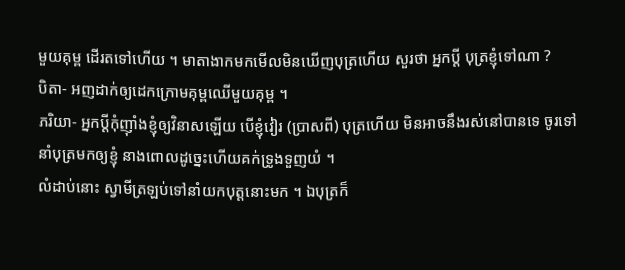មួយគុម្ព ដើរតទៅហើយ ។ មាតាងាកមកមើលមិនឃើញបុត្រហើយ សួរថា អ្នកប្ដី បុត្រខ្ញុំទៅណា ?
បិតា- អញដាក់ឲ្យដេកក្រោមគុម្ពឈើមួយគុម្ព ។
ភរិយា- អ្នកប្ដីកុំញ៉ាំងខ្ញុំឲ្យវិនាសឡើយ បើខ្ញុំវៀរ (ប្រាសពី) បុត្រហើយ មិនអាចនឹងរស់នៅបានទេ ចូរទៅនាំបុត្រមកឲ្យខ្ញុំ នាងពោលដូច្នេះហើយគក់ទ្រូងទួញយំ ។
លំដាប់នោះ ស្វាមីត្រឡប់ទៅនាំយកបុត្តនោះមក ។ ឯបុត្រក៏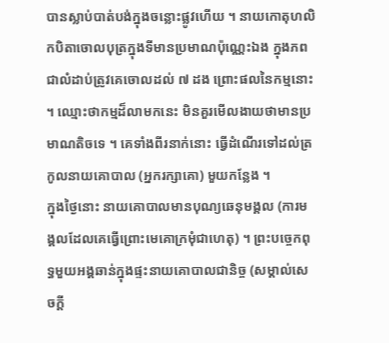បានស្លាប់បាត់បង់ក្នុងចន្លោះផ្លូវហើយ ។ នាយកោតុហលិកបិតាចោលបុត្រក្នុងទីមានប្រមាណប៉ុណ្ណេះឯង ក្នុងភពជាលំដាប់ត្រូវគេចោលដល់ ៧ ដង ព្រោះផលនៃកម្មនោះ ។ ឈ្មោះថាកម្មដ៏លាមកនេះ មិនគួរមើលងាយថាមានប្រមាណតិចទេ ។ គេទាំងពីរនាក់នោះ ធ្វើដំណើរទៅដល់ត្រកូលនាយគោបាល (អ្នករក្សាគោ) មួយកន្លែង ។
ក្នុងថ្ងៃនោះ នាយគោបាលមានបុណ្យឆេនុមង្គល (ការមង្គលដែលគេធ្វើព្រោះមេគោក្រមុំជាហេតុ) ។ ព្រះបច្ចេកពុទ្ធមួយអង្គឆាន់ក្នុងផ្ទះនាយគោបាលជានិច្ច (សម្គាល់សេចក្ដី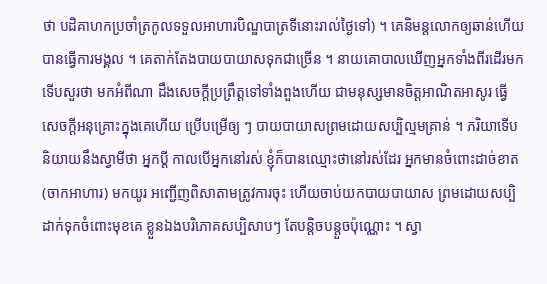ថា បដិគាហកប្រចាំត្រកូលទទួលអាហារបិណ្ឌបាត្រទីនោះរាល់ថ្ងៃទៅ) ។ គេនិមន្តលោកឲ្យឆាន់ហើយ បានធ្វើការមង្គល ។ គេតាក់តែងបាយបាយាសទុកជាច្រើន ។ នាយគោបាលឃើញអ្នកទាំងពីរដើរមក ទើបសួរថា មកអំពីណា ដឹងសេចក្ដីប្រព្រឹត្តទៅទាំងពួងហើយ ជាមនុស្សមានចិត្តអាណិតអាសូរ ធ្វើសេចក្ដីអនុគ្រោះក្នុងគេហើយ ប្រើបម្រើឲ្យ ៗ បាយបាយាសព្រមដោយសប្បិល្មមគ្រាន់ ។ ភរិយាទើបនិយាយនឹងស្វាមីថា អ្នកប្ដី កាលបើអ្នកនៅរស់ ខ្ញុំក៏បានឈ្មោះថានៅរស់ដែរ អ្នកមានចំពោះដាច់ខាត (ចាកអាហារ) មកយូរ អញ្ជើញពិសាតាមត្រូវការចុះ ហើយចាប់យកបាយបាយាស ព្រមដោយសប្បិដាក់ទុកចំពោះមុខគេ ខ្លួនឯងបរិភោគសប្បិសាបៗ តែបន្តិចបន្តួចប៉ុណ្ណោះ ។ ស្វា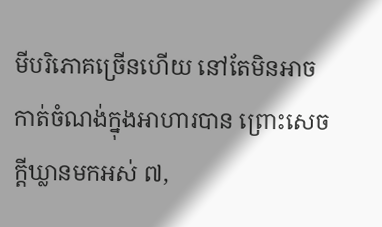មីបរិភោគច្រើនហើយ នៅតែមិនអាចកាត់ចំណង់ក្នុងអាហារបាន ព្រោះសេចក្ដីឃ្លានមកអស់ ៧,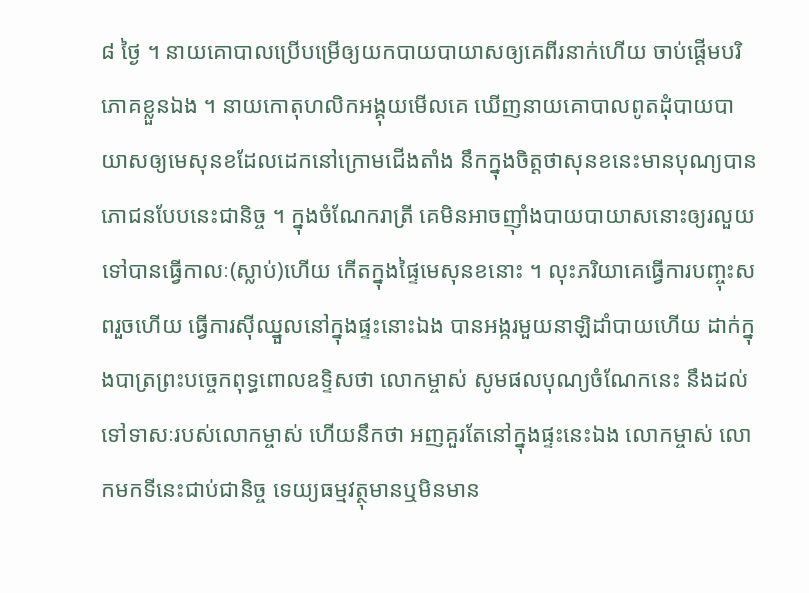៨ ថ្ងៃ ។ នាយគោបាលប្រើបម្រើឲ្យយកបាយបាយាសឲ្យគេពីរនាក់ហើយ ចាប់ផ្ដើមបរិភោគខ្លួនឯង ។ នាយកោតុហលិកអង្គុយមើលគេ ឃើញនាយគោបាលពូតដុំបាយបាយាសឲ្យមេសុនខដែលដេកនៅក្រោមជើងតាំង នឹកក្នុងចិត្តថាសុនខនេះមានបុណ្យបានភោជនបែបនេះជានិច្ច ។ ក្នុងចំណែករាត្រី គេមិនអាចញ៉ាំងបាយបាយាសនោះឲ្យរលួយទៅបានធ្វើកាលៈ(ស្លាប់)ហើយ កើតក្នុងផ្ទៃមេសុនខនោះ ។ លុះភរិយាគេធ្វើការបញ្ចុះសពរួចហើយ ធ្វើការស៊ីឈ្នួលនៅក្នុងផ្ទះនោះឯង បានអង្ករមួយនាឡិដាំបាយហើយ ដាក់ក្នុងបាត្រព្រះបច្ចេកពុទ្ធពោលឧទ្ទិសថា លោកម្ចាស់ សូមផលបុណ្យចំណែកនេះ នឹងដល់ទៅទាសៈរបស់លោកម្ចាស់ ហើយនឹកថា អញគួរតែនៅក្នុងផ្ទះនេះឯង លោកម្ចាស់ លោកមកទីនេះជាប់ជានិច្ច ទេយ្យធម្មវត្ថុមានឬមិនមាន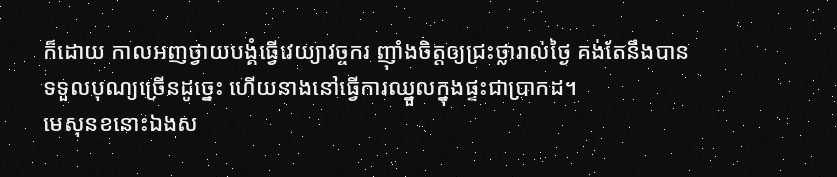ក៏ដោយ កាលអញថ្វាយបង្គំធ្វើវេយ្យាវច្ចករ ញ៉ាំងចិត្តឲ្យជ្រះថ្លារាល់ថ្ងៃ គង់តែនឹងបានទទួលបុណ្យច្រើនដូច្នេះ ហើយនាងនៅធ្វើការឈ្នួលក្នុងផ្ទះជាប្រាកដ។
មេសុនខនោះឯងស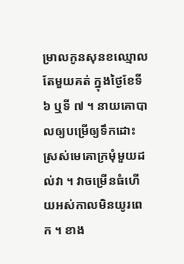ម្រាលកូនសុនខឈ្មោលតែមួយគត់ ក្នុងថ្ងៃខែទី ៦ ឬទី ៧ ។ នាយគោបាលឲ្យបម្រើឲ្យទឹកដោះស្រស់មេគោក្រមុំមួយដល់វា ។ វាចម្រើនធំហើយអស់កាលមិនយូរពេក ។ ខាង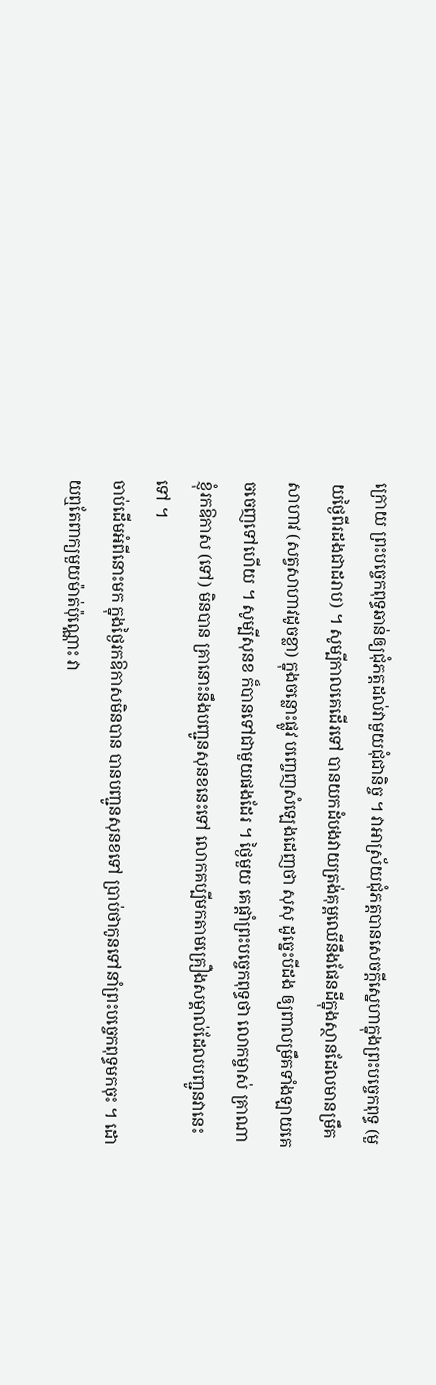ក្រោយ ព្រះបច្ចេកពុទ្ធឆាន់ឲ្យជុំភត្តដល់វាមួយជុំជានិច្ច ។ វាអាស្រ័យជុំភត្តបានសេចក្ដីស្នេហាក្នុងព្រះបច្ចេកពុទ្ធ (មួយថ្ងៃពីរដងជាដរាប) ។ សូម្បីកាលគេដើរទៅ បានយកដំបងវាយត្រង់គុម្ពឈើនឹងផែនដីក្នុងស្ថានដែលមានម្រឹគ សាហាវ (សត្វសាហាវដូចខ្លា) ក្នុងចន្លោះផ្លូវ បញ្ចេញសំឡេងដេញថា សុសុ ដូច្នេះបីដង ឲ្យពាលម្រឹគទាំងឡាយគេចចេញទៅហើយ ។ សូម្បីសុនខ ក៏បានទៅជាមួយផងដែរ ។ ថ្ងៃមួយ គេផ្ដាំព្រះបច្ចេកពុទ្ធថា លោកម្ចាស់ គ្រាណាខ្ញុំរកឱកាស (ទៅ) មិនបាន គ្រានោះនឹងបញ្ជូនសុនខនេះទៅ លោកគប្បីមកតាមគ្រឿងសម្គាល់ដែលបញ្ជូនវានេះទៅ ។
ចាប់ដើមអំពីនោះមក ក្នុងថ្ងៃរកឱកាសមិនបាន បានបញ្ជូនសុនខទៅ ប្រាប់ថាកូនទៅនាំព្រះបច្ចេកពុទ្ធមកចុះ ។ ដោយឮតែពាក្យមួយម៉ាត់ប៉ុណ្ណោះ វា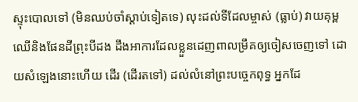ស្ទុះបោលទៅ (មិនឈប់ចាំស្ដាប់ទៀតទេ) លុះដល់ទីដែលម្ចាស់ (ធ្លាប់) វាយគុម្ពឈើនិងផែនដីព្រុះបីដង ដឹងអាការដែលខ្លួនដេញពាលម្រឹគឲ្យចៀសចេញទៅ ដោយសំឡេងនោះហើយ ដើរ (ដើរតទៅ) ដល់លំនៅព្រះបច្ចេកពុទ្ធ អ្នកដែ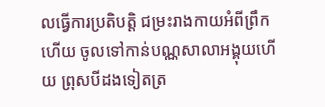លធ្វើការប្រតិបត្តិ ជម្រះរាងកាយអំពីព្រឹកហើយ ចូលទៅកាន់បណ្ណសាលាអង្គុយហើយ ព្រុសបីដងទៀតត្រ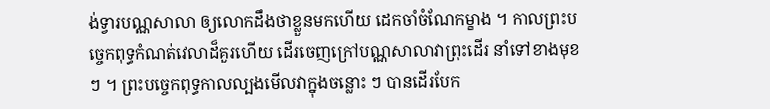ង់ទ្វារបណ្ណសាលា ឲ្យលោកដឹងថាខ្លួនមកហើយ ដេកចាំចំណែកម្ខាង ។ កាលព្រះបច្ចេកពុទ្ធកំណត់វេលាដ៏គួរហើយ ដើរចេញក្រៅបណ្ណសាលាវាព្រុះដើរ នាំទៅខាងមុខ ៗ ។ ព្រះបច្ចេកពុទ្ធកាលល្បងមើលវាក្នុងចន្លោះ ៗ បានដើរបែក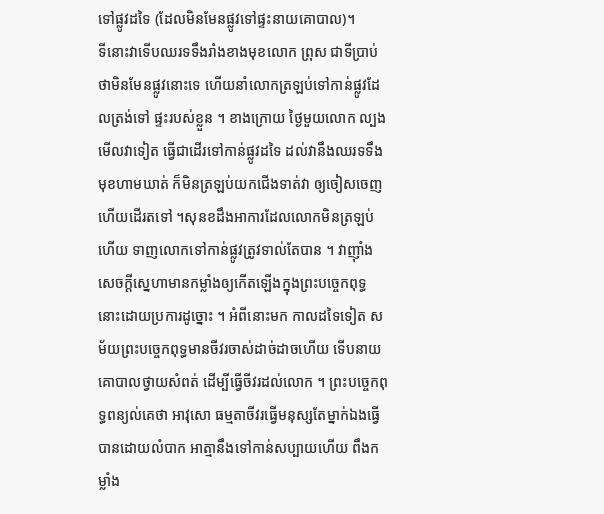ទៅផ្លូវដទៃ (ដែលមិនមែនផ្លូវទៅផ្ទះនាយគោបាល)។
ទីនោះវាទើបឈរទទឹងរាំងខាងមុខលោក ព្រុស ជាទីប្រាប់ថាមិនមែនផ្លូវនោះទេ ហើយនាំលោកត្រឡប់ទៅកាន់ផ្លូវដែលត្រង់ទៅ ផ្ទះរបស់ខ្លួន ។ ខាងក្រោយ ថ្ងៃមួយលោក ល្បងមើលវាទៀត ធ្វើជាដើរទៅកាន់ផ្លូវដទៃ ដល់វានឹងឈរទទឹងមុខហាមឃាត់ ក៏មិនត្រឡប់យកជើងទាត់វា ឲ្យចៀសចេញ ហើយដើរតទៅ ។សុនខដឹងអាការដែលលោកមិនត្រឡប់ហើយ ទាញលោកទៅកាន់ផ្លូវត្រូវទាល់តែបាន ។ វាញ៉ាំងសេចក្ដីស្នេហាមានកម្លាំងឲ្យកើតឡើងក្នុងព្រះបច្ចេកពុទ្ធ នោះដោយប្រការដូច្នោះ ។ អំពីនោះមក កាលដទៃទៀត សម័យព្រះបច្ចេកពុទ្ធមានចីវរចាស់ដាច់ដាចហើយ ទើបនាយគោបាលថ្វាយសំពត់ ដើម្បីធ្វើចីវរដល់លោក ។ ព្រះបច្ចេកពុទ្ធពន្យល់គេថា អាវុសោ ធម្មតាចីវរធ្វើមនុស្សតែម្នាក់ឯងធ្វើបានដោយលំបាក អាត្មានឹងទៅកាន់សប្បាយហើយ ពឹងកម្លាំង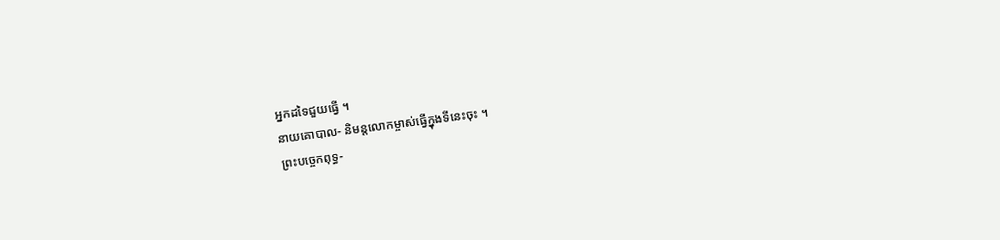អ្នកដទៃជួយធ្វើ ។
នាយគោបាល- និមន្តលោកម្ចាស់ធ្វើក្នុងទីនេះចុះ ។
ព្រះបច្ចេកពុទ្ធ-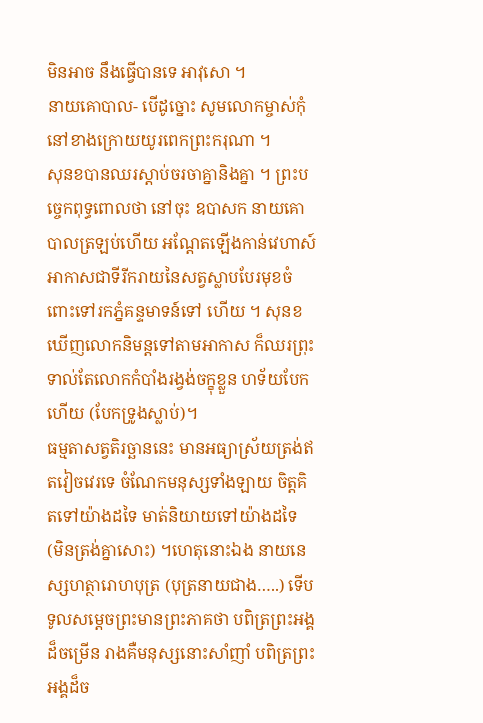មិនអាច នឹងធ្វើបានទេ អាវុសោ ។
នាយគោបាល- បើដូច្នោះ សូមលោកម្ចាស់កុំនៅខាងក្រោយយូរពេកព្រះករុណា ។
សុនខបានឈរស្ដាប់ចរចាគ្នានិងគ្នា ។ ព្រះបច្ចេកពុទ្ធពោលថា នៅចុះ ឧបាសក នាយគោបាលត្រឡប់ហើយ អណ្ដែតឡើងកាន់វេហាស៍ អាកាសជាទីរីករាយនៃសត្វស្លាបបែរមុខចំពោះទៅរកភ្នំគន្ទមាទន៍ទៅ ហើយ ។ សុនខឃើញលោកនិមន្តទៅតាមអាកាស ក៏ឈរព្រុះទាល់តែលោកកំបាំងរង្វង់ចក្ខុខ្លួន ហទ័យបែកហើយ (បែកទ្រូងស្លាប់)។
ធម្មតាសត្វតិរច្ឆាននេះ មានអធ្យាស្រ័យត្រង់ឥតវៀចវេរទេ ចំណែកមនុស្សទាំងឡាយ ចិត្តគិតទៅយ៉ាងដទៃ មាត់និយាយទៅយ៉ាងដទៃ (មិនត្រង់គ្នាសោះ) ។ហេតុនោះឯង នាយនេស្សហត្ថារោហបុត្រ (បុត្រនាយជាង…..) ទើបទូលសម្ដេចព្រះមានព្រះភាគថា បពិត្រព្រះអង្គដ៏ចម្រើន រាងគឺមនុស្សនោះសាំញាំ បពិត្រព្រះអង្គដ៏ច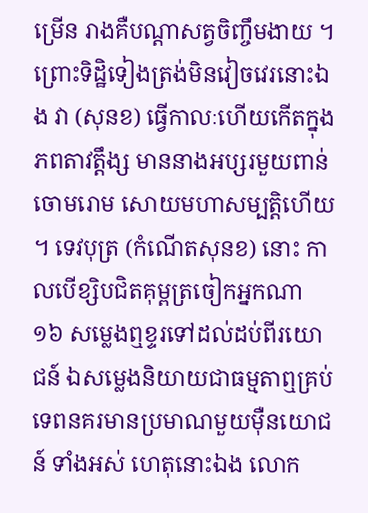ម្រើន រាងគឺបណ្ដាសត្វចិញ្ចឹមងាយ ។
ព្រោះទិដ្ឋិទៀងត្រង់មិនវៀចវេរនោះឯង វា (សុនខ) ធ្វើកាលៈហើយកើតក្នុងភពតាវត្តឹង្ស មាននាងអប្សរមួយពាន់ចោមរោម សោយមហាសម្បត្តិហើយ ។ ទេវបុត្រ (កំណើតសុនខ) នោះ កាលបើខ្សិបជិតគុម្ពត្រចៀកអ្នកណា ១៦ សម្លេងឮខ្ទរទៅដល់ដប់ពីរយោជន៍ ឯសម្លេងនិយាយជាធម្មតាឮគ្រប់ទេពនគរមានប្រមាណមួយម៉ឺនយោជន៍ ទាំងអស់ ហេតុនោះឯង លោក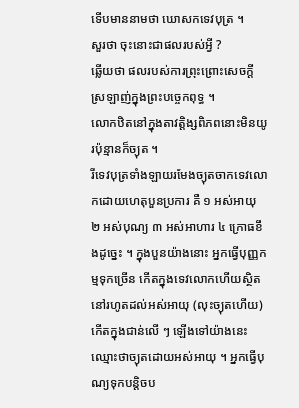ទើបមាននាមថា ឃោសកទេវបុត្រ ។
សួរថា ចុះនោះជាផលរបស់អ្វី ?
ឆ្លើយថា ផលរបស់ការព្រុះព្រោះសេចក្ដីស្រឡាញ់ក្នុងព្រះបច្ចេកពុទ្ធ ។
លោកឋិតនៅក្នុងតាវត្តិង្សពិភពនោះមិនយូរប៉ុន្មានក៏ច្យុត ។
រីទេវបុត្រទាំងឡាយរមែងច្យុតចាកទេវលោកដោយហេតុបួនប្រការ គឺ ១ អស់អាយុ ២ អស់បុណ្យ ៣ អស់អាហារ ៤ ក្រោធខឹងដូច្នេះ ។ ក្នុងបួនយ៉ាងនោះ អ្នកធ្វើបុញ្ញកម្មទុកច្រើន កើតក្នុងទេវលោកហើយស្ថិតនៅរហូតដល់អស់អាយុ (លុះច្យុតហើយ) កើតក្នុងជាន់លើ ៗ ឡើងទៅយ៉ាងនេះ ឈ្មោះថាច្យុតដោយអស់អាយុ ។ អ្នកធ្វើបុណ្យទុកបន្តិចប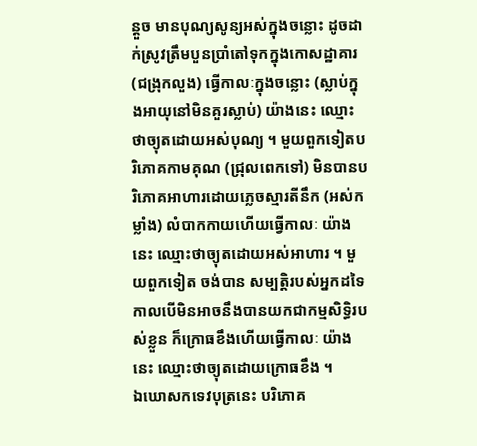ន្តួច មានបុណ្យសូន្យអស់ក្នុងចន្លោះ ដូចដាក់ស្រូវត្រឹមបួនប្រាំតៅទុកក្នុងកោសដ្ឋាគារ (ជង្រុកលួង) ធ្វើកាលៈក្នុងចន្លោះ (ស្លាប់ក្នុងអាយុនៅមិនគួរស្លាប់) យ៉ាងនេះ ឈ្មោះថាច្យុតដោយអស់បុណ្យ ។ មួយពួកទៀតបរិភោគកាមគុណ (ជ្រុលពេកទៅ) មិនបានបរិភោគអាហារដោយភ្លេចស្មារតីនឹក (អស់កម្លាំង) លំបាកកាយហើយធ្វើកាលៈ យ៉ាងនេះ ឈ្មោះថាច្យុតដោយអស់អាហារ ។ មួយពួកទៀត ចង់បាន សម្បត្តិរបស់អ្នកដទៃ កាលបើមិនអាចនឹងបានយកជាកម្មសិទ្ធិរបស់ខ្លួន ក៏ក្រោធខឹងហើយធ្វើកាលៈ យ៉ាងនេះ ឈ្មោះថាច្យុតដោយក្រោធខឹង ។
ឯឃោសកទេវបុត្រនេះ បរិភោគ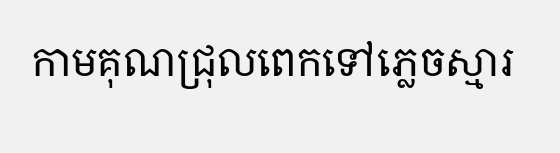កាមគុណជ្រុលពេកទៅភ្លេចស្មារ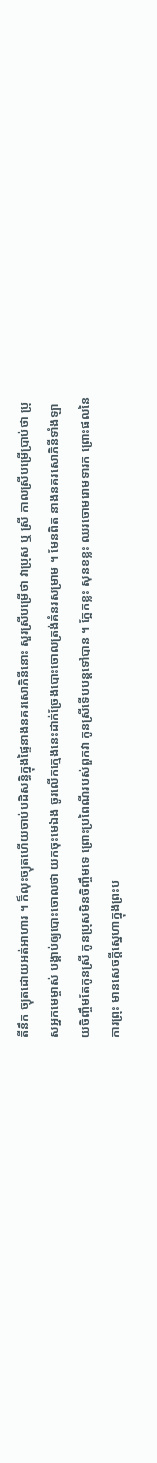តីនឹក ច្យុតដោយអត់អាហារ ។ ក៏លុះច្យុតហើយចាប់បដិសន្ធិក្នុងផ្ទៃនាងនគរសោភិនីនោះ សួរស្រីបម្រើថា វាប្រុស ឬ ស្រី កាលស្រីបម្រើប្រាប់ថា ប្រុសអ្នកមេម្ចាស់ បង្គាប់ឲ្យបោះចោលថា យកចុះមេឯង ចូរលើកក្មេងនេះដាក់ច្រែងបោះចោលត្រង់គំនរសម្រាម ។ មែនពិត នាងនគរសោភិនីទាំងឡាយចិញ្ចឹមតែកូនស្រី កូនប្រុសមិនចិញ្ចឹមទេ ព្រោះប្រពៃណីរបស់ពួកវា កូនស្រីទើបបន្តទៅបាន ។ ក្អែកខ្លះ សុនខខ្លះ ឈរចោមរោមទារក ព្រោះផលនៃការព្រុះ មានសេចក្ដីស្នេហាក្នុងព្រះប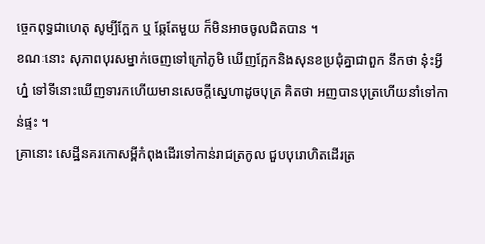ច្ចេកពុទ្ធជាហេតុ សូម្បីក្អែក ឬ ឆ្កែតែមួយ ក៏មិនអាចចូលជិតបាន ។
ខណៈនោះ សុភាពបុរសម្នាក់ចេញទៅក្រៅភូមិ ឃើញក្អែកនិងសុនខប្រជុំគ្នាជាពួក នឹកថា នុ៎ះអ្វីហ្ន៎ ទៅទីនោះឃើញទារកហើយមានសេចក្ដីស្នេហាដូចបុត្រ គិតថា អញបានបុត្រហើយនាំទៅកាន់ផ្ទះ ។
គ្រានោះ សេដ្ឋីនគរកោសម្ពីកំពុងដើរទៅកាន់រាជត្រកូល ជួបបុរោហិតដើរត្រ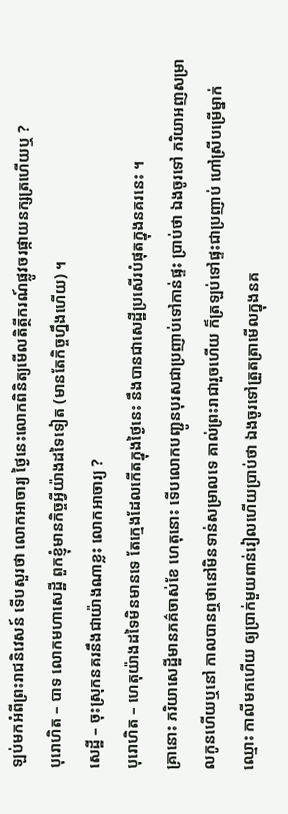ឡប់មកអំពីព្រះរាជនិវេសន៍ ទើបសួរថា លោកអាចារ្យ ថ្ងៃនេះលោកពិនិត្យមើលតិត្ថីករណ៍ផ្លូវចរផ្កាយនក្សត្រហើយឬ ?
បុរោហិត – បាទ លោកមហាសេដ្ឋី ពួកខ្ញុំមានកិច្ចអ្វីយ៉ាងដទៃទៀត (មានតែកិច្ចហ្នឹងហើយ) ។
សេដ្ឋី – ចុះស្រុកនគរនឹងជាយ៉ាងណាខ្លះ លោកអាចារ្យ ?
បុរោហិត – ហេតុយ៉ាងដទៃមិនមានទេ តែក្មេងដែលកើតក្នុងថ្ងៃនេះ នឹងបានជាសេដ្ឋីប្រសើរបំផុតក្នុងនគរនេះ ។
គ្រានោះ ភរិយាសេដ្ឋីមានភគ៌ចាស់ខែ ហេតុនោះ ទើបលោកបញ្ជូនបុរសជាប្រញាប់ទៅកាន់ផ្ទះ ប្រាប់ថា ឯងចូរទៅ ភរិយាអញសម្រាលកូនហើយឬនៅ កាលបានឮថានៅមិនទាន់សម្រាលទេ គាល់ព្រះរាជារួចហើយ ក៏ត្រឡប់ទៅផ្ទះជាប្រញាប់ ហៅស្រីបម្រើម្នាក់ឈ្មោះ កាលីមកហើយ ឲ្យប្រាក់មួយពាន់រៀលហើយប្រាប់ថា ឯងចូរទៅត្រួតត្រាមើលក្នុងនគ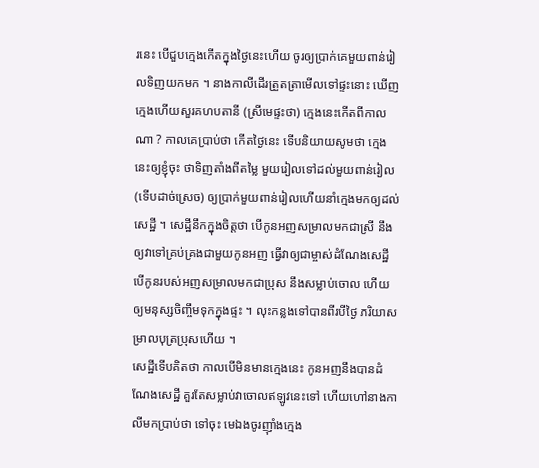រនេះ បើជួបក្មេងកើតក្នុងថ្ងៃនេះហើយ ចូរឲ្យប្រាក់គេមួយពាន់រៀលទិញយកមក ។ នាងកាលីដើរត្រួតត្រាមើលទៅផ្ទះនោះ ឃើញក្មេងហើយសួរគហបតានី (ស្រីមេផ្ទះថា) ក្មេងនេះកើតពីកាលណា ? កាលគេប្រាប់ថា កើតថ្ងៃនេះ ទើបនិយាយសូមថា ក្មេងនេះឲ្យខ្ញុំចុះ ថាទិញតាំងពីតម្លៃ មួយរៀលទៅដល់មួយពាន់រៀល (ទើបដាច់ស្រេច) ឲ្យប្រាក់មួយពាន់រៀលហើយនាំក្មេងមកឲ្យដល់សេដ្ឋី ។ សេដ្ឋីនឹកក្នុងចិត្តថា បើកូនអញសម្រាលមកជាស្រី នឹងឲ្យវាទៅគ្រប់គ្រងជាមួយកូនអញ ធ្វើវាឲ្យជាម្ចាស់ដំណែងសេដ្ឋី បើកូនរបស់អញសម្រាលមកជាប្រុស នឹងសម្លាប់ចោល ហើយឲ្យមនុស្សចិញ្ចឹមទុកក្នុងផ្ទះ ។ លុះកន្លងទៅបានពីរបីថ្ងៃ ភរិយាសម្រាលបុត្រប្រុសហើយ ។
សេដ្ឋីទើបគិតថា កាលបើមិនមានក្មេងនេះ កូនអញនឹងបានដំណែងសេដ្ឋី គួរតែសម្លាប់វាចោលឥឡូវនេះទៅ ហើយហៅនាងកាលីមកប្រាប់ថា ទៅចុះ មេឯងចូរញ៉ាំងក្មេង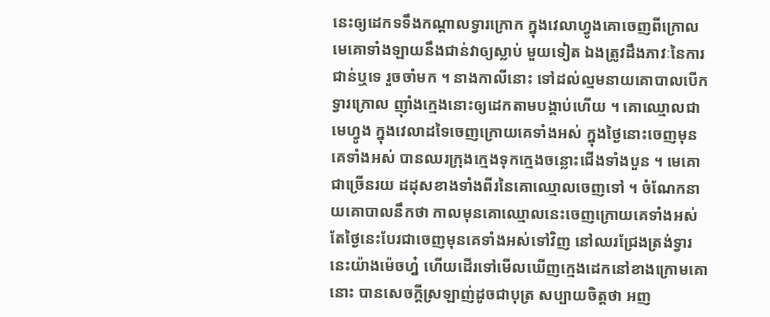នេះឲ្យដេកទទឹងកណ្ដាលទ្វារក្រោក ក្នុងវេលាហ្វូងគោចេញពីក្រោល មេគោទាំងឡាយនឹងជាន់វាឲ្យស្លាប់ មួយទៀត ឯងត្រូវដឹងភាវៈនៃការជាន់ឬទេ រួចចាំមក ។ នាងកាលីនោះ ទៅដល់ល្មមនាយគោបាលបើកទ្វារក្រោល ញ៉ាំងក្មេងនោះឲ្យដេកតាមបង្គាប់ហើយ ។ គោឈ្មោលជាមេហ្វូង ក្នុងវេលាដទៃចេញក្រោយគេទាំងអស់ ក្នុងថ្ងៃនោះចេញមុនគេទាំងអស់ បានឈរក្រុងក្មេងទុកក្មេងចន្លោះជើងទាំងបួន ។ មេគោជាច្រើនរយ ដដុសខាងទាំងពីរនៃគោឈ្មោលចេញទៅ ។ ចំណែកនាយគោបាលនឹកថា កាលមុនគោឈ្មោលនេះចេញក្រោយគេទាំងអស់ តែថ្ងៃនេះបែរជាចេញមុនគេទាំងអស់ទៅវិញ នៅឈរជ្រែងត្រង់ទ្វារ នេះយ៉ាងម៉េចហ្ន៎ ហើយដើរទៅមើលឃើញក្មេងដេកនៅខាងក្រោមគោនោះ បានសេចក្ដីស្រឡាញ់ដូចជាបុត្រ សប្បាយចិត្តថា អញ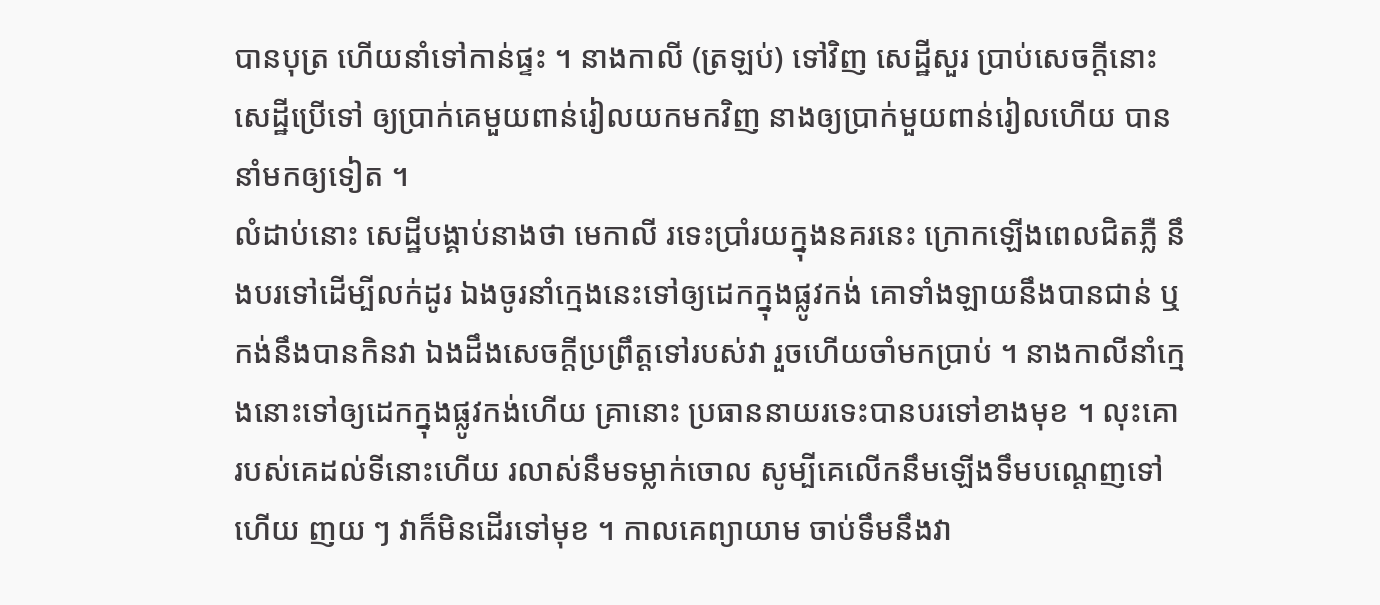បានបុត្រ ហើយនាំទៅកាន់ផ្ទះ ។ នាងកាលី (ត្រឡប់) ទៅវិញ សេដ្ឋីសួរ ប្រាប់សេចក្ដីនោះ សេដ្ឋីប្រើទៅ ឲ្យប្រាក់គេមួយពាន់រៀលយកមកវិញ នាងឲ្យប្រាក់មួយពាន់រៀលហើយ បាននាំមកឲ្យទៀត ។
លំដាប់នោះ សេដ្ឋីបង្គាប់នាងថា មេកាលី រទេះប្រាំរយក្នុងនគរនេះ ក្រោកឡើងពេលជិតភ្លឺ នឹងបរទៅដើម្បីលក់ដូរ ឯងចូរនាំក្មេងនេះទៅឲ្យដេកក្នុងផ្លូវកង់ គោទាំងឡាយនឹងបានជាន់ ឬកង់នឹងបានកិនវា ឯងដឹងសេចក្ដីប្រព្រឹត្តទៅរបស់វា រួចហើយចាំមកប្រាប់ ។ នាងកាលីនាំក្មេងនោះទៅឲ្យដេកក្នុងផ្លូវកង់ហើយ គ្រានោះ ប្រធាននាយរទេះបានបរទៅខាងមុខ ។ លុះគោរបស់គេដល់ទីនោះហើយ រលាស់នឹមទម្លាក់ចោល សូម្បីគេលើកនឹមឡើងទឹមបណ្ដេញទៅហើយ ញយ ៗ វាក៏មិនដើរទៅមុខ ។ កាលគេព្យាយាម ចាប់ទឹមនឹងវា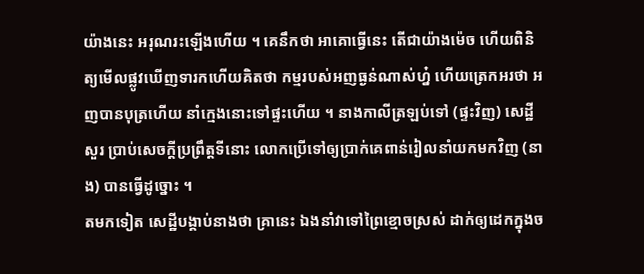យ៉ាងនេះ អរុណរះឡើងហើយ ។ គេនឹកថា អាគោធ្វើនេះ តើជាយ៉ាងម៉េច ហើយពិនិត្យមើលផ្លូវឃើញទារកហើយគិតថា កម្មរបស់អញធ្ងន់ណាស់ហ្ន៎ ហើយត្រេកអរថា អញបានបុត្រហើយ នាំក្មេងនោះទៅផ្ទះហើយ ។ នាងកាលីត្រឡប់ទៅ (ផ្ទះវិញ) សេដ្ឋីសួរ ប្រាប់សេចក្ដីប្រព្រឹត្តទីនោះ លោកប្រើទៅឲ្យប្រាក់គេពាន់រៀលនាំយកមកវិញ (នាង) បានធ្វើដូច្នោះ ។
តមកទៀត សេដ្ឋីបង្គាប់នាងថា គ្រានេះ ឯងនាំវាទៅព្រៃខ្មោចស្រស់ ដាក់ឲ្យដេកក្នុងច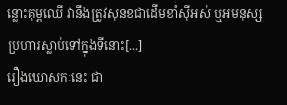ន្លោះគុម្ពឈើ វានឹងត្រូវសុនខជាដើមខាំស៊ីអស់ ឬអមនុស្សប្រហារស្លាប់ទៅក្នុងទីនោះ[...]
រឿងឃោសកៈនេះ ជា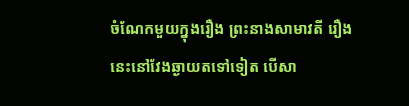ចំណែកមួយក្នុងរឿង ព្រះនាងសាមាវតី រឿងនេះនៅវែងឆ្ងាយតទៅទៀត បើសា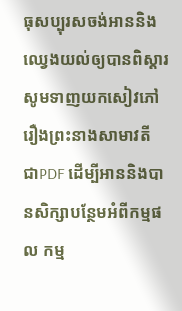ធុសប្បុរសចង់អាននិងឈ្វេងយល់ឲ្យបានពិស្តារ សូមទាញយកសៀវភៅ រឿងព្រះនាងសាមាវតី ជាPDF ដើម្បីអាននិងបានសិក្សាបន្ថែមអំពីកម្មផល កម្ម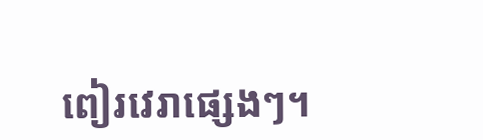ពៀរវេរាផ្សេងៗ។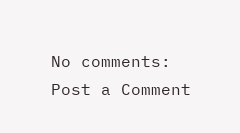No comments:
Post a Comment